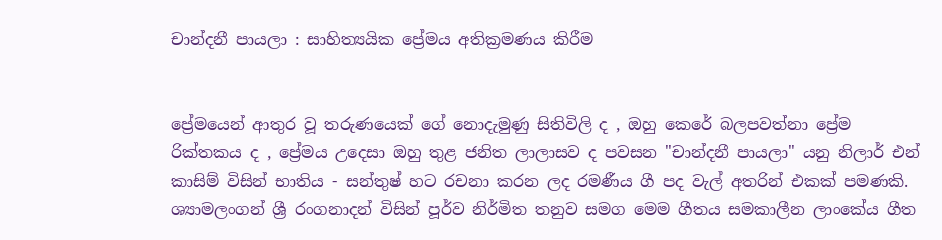චාන්දනී පායලා : සාහිත්‍යයික ප්‍රේමය අතික්‍රමණය කිරීම


ප්‍රේමයෙන් ආතුර වූ තරුණයෙක් ගේ නොදැමුණු සිතිවිලි ද , ඔහු කෙරේ බලපවත්නා ප්‍රේම රික්තකය ද , ප්‍රේමය උදෙසා ඔහු තුළ ජනිත ලාලාසව ද පවසන "චාන්දනී පායලා" යනු නිලාර් එන් කාසිම් විසින් භාතිය - සන්තුෂ් හට රචනා කරන ලද රමණීය ගී පද වැල් අතරින් එකක් පමණකි. ශ්‍යාමලංගන් ශ්‍රී රංගනාදන් විසින් පූර්ව නිර්මිත තනුව සමග මෙම ගීතය සමකාලීන ලාංකේය ගීත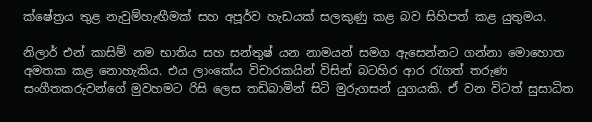ක්ෂේත්‍රය තුළ නැවුම්හැඟීමක් සහ අපූර්ව හැඩයක් සලකුණු කළ බව සිහිපත් කළ යුතුමය.

නිලාර් එන් කාසිම් නම භාතිය සහ සන්තුෂ් යන නාමයන් සමග ඇසෙන්නට ගන්නා මොහොත අමතක කළ නොහැකිය. එය ලාංකේය විචාරකයින් විසින් බටහිර ආර රැගත් තරුණ සංගීතකරුවන්ගේ මුවහමට රිසි ලෙස තඩිබාමින් සිටි මුරුගසන් යුගයකි. ඒ වන විටත් සුසාධිත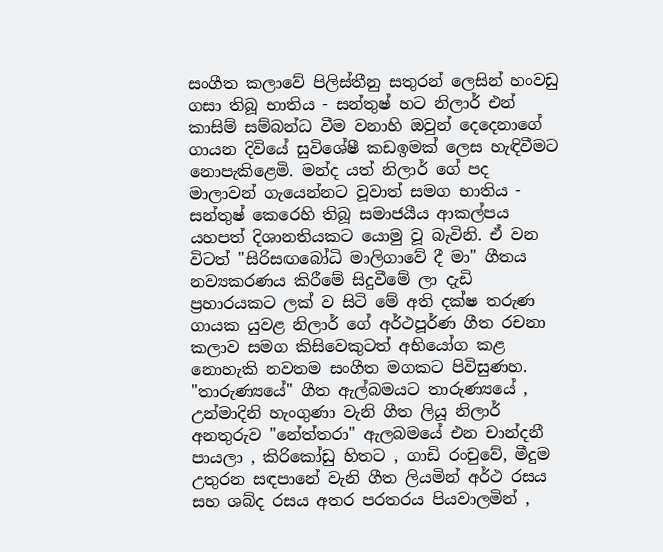සංගීත කලාවේ පිලිස්තීනු සතුරන් ලෙසින් හංවඩු ගසා තිබූ භාතිය - සන්තුෂ් හට නිලාර් එන් කාසිම් සම්බන්ධ වීම වනාහි ඔවුන් දෙදෙනාගේ ගායන දිවියේ සුවිශේෂී කඩඉමක් ලෙස හැඳිවීමට නොපැකිළෙමි. මන්ද යත් නිලාර් ගේ පද මාලාවන් ගැයෙන්නට වූවාත් සමග භාතිය - සන්තුෂ් කෙරෙහි තිබූ සමාජයීය ආකල්පය යහපත් දිශානතියකට යොමු වූ බැවිනි. ඒ වන විටත් "සිරිසඟබෝධි මාලිගාවේ දී මා" ගීතය නව්‍යකරණය කිරීමේ සිදුවීමේ ලා දැඩි ප්‍රහාරයකට ලක් ව සිටි මේ අති දක්ෂ තරුණ ගායක යුවළ නිලාර් ගේ අර්ථපූර්ණ ගීත රචනා කලාව සමග කිසිවෙකුටත් අභියෝග කළ නොහැකි නවතම සංගීත මගකට පිවිසුණහ. "තාරුණ්‍යයේ" ගීත ඇල්බමයට තාරුණ්‍යයේ , උන්මාදිනි හැංගුණා වැනි ගීත ලියූ නිලාර් අනතුරුව "නේත්තරා" ඇලබමයේ එන චාන්දනී පායලා , කිරිකෝඩු හිතට , ගාඩි රංචුවේ, මීදුම උතුරන සඳපානේ වැනි ගීත ලියමින් අර්ථ රසය සහ ශබ්ද රසය අතර පරතරය පියවාලමින් ,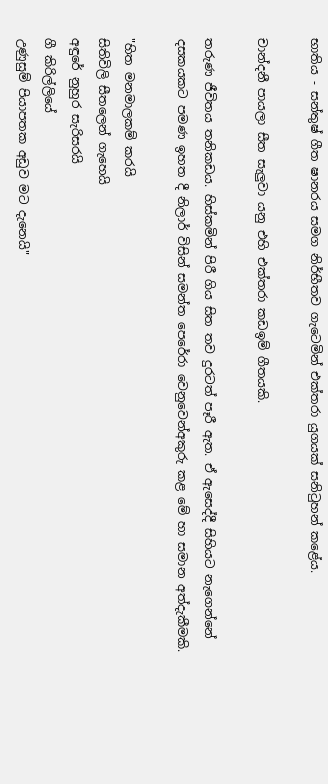භාතිය - සන්තුෂ් ගීත ෂානරය සමග නිර්භීතව ගැටෙමින් එක්තරා යුගයක් සනිටුහන් කළේය.

චාන්දනී පායලා සීත සැලුවා යනු එහි එක්තරා කඩඉම් ගීතයකි.

තරුණ ජීවිතය තනිකඩය. හිස්කමින් පිරී ගිය සිත තව දුරටත් පෑරී ඇත. ඒ ඇසෙද්දී සිහියට නැගෙන්නේ දසකයකට පමණ ඉහත දී නිලාර් විසින් සමන්ත පෙරේරා වෙනුවෙන්අකුරු කළ මේ හා සමාන අත්දැකීමකි.

"හිත මනමාලකම් කරයි
සිතිවිලි සීතලෙන් ගැහෙයි
අඳුරේ නුහුර සැරිසරයි
ගී කිරිල්ලියේ
උණුසුම් පියාපතක අඩුව මට දැනෙයි"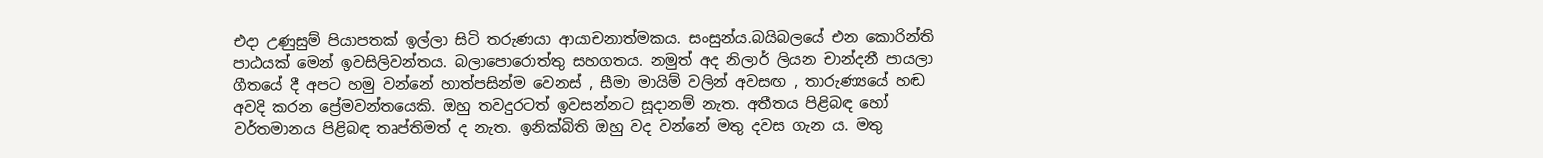එදා උණුසුම් පියාපතක් ඉල්ලා සිටි තරුණයා ආයාචනාත්මකය. සංසුන්ය.බයිබලයේ එන කොරින්ති පාඨයක් මෙන් ඉවසිලිවන්තය. බලාපොරොත්තු සහගතය. නමුත් අද නිලාර් ලියන චාන්දනී පායලා ගීතයේ දී අපට හමු වන්නේ හාත්පසින්ම වෙනස් , සීමා මායිම් වලින් අවසඟ , තාරුණ්‍යයේ හඬ අවදි කරන ප්‍රේමවන්තයෙකි. ඔහු තවදුරටත් ඉවසන්නට සූදානම් නැත. අතීතය පිළිබඳ හෝ වර්තමානය පිළිබඳ තෘප්තිමත් ද නැත. ඉනික්බිති ඔහු වද වන්නේ මතු දවස ගැන ය. මතු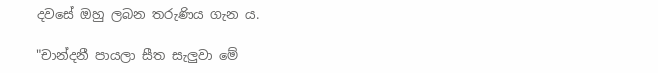දවසේ ඔහු ලබන තරුණිය ගැන ය.

"චාන්දනී පායලා සීත සැලුවා මේ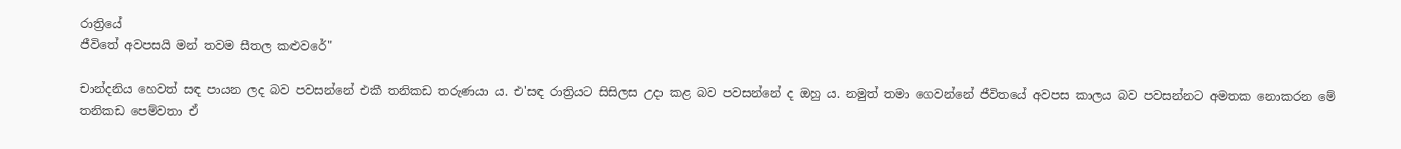රාත්‍රියේ
ජීවිතේ අවපසයි මන් තවම සීතල කළුවරේ"

චාන්දනිය හෙවත් සඳ පායන ලද බව පවසන්නේ එකී තනිකඩ තරුණයා ය. එ'සඳ රාත්‍රියට සිසිලස උදා කළ බව පවසන්නේ ද ඔහු ය. නමුත් තමා ගෙවන්නේ ජීවිතයේ අවපස කාලය බව පවසන්නට අමතක නොකරන මේ තනිකඩ පෙම්වතා ඒ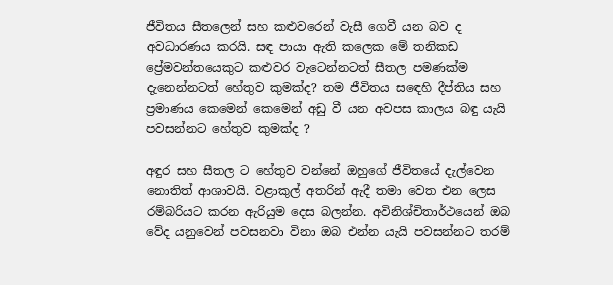ජීවිතය සීතලෙන් සහ කළුවරෙන් වැසී ගෙවී යන බව ද අවධාරණය කරයි. සඳ පායා ඇති කලෙක මේ තනිකඩ ප්‍රේමවන්තයෙකුට කළුවර වැටෙන්නටත් සීතල පමණක්ම දැනෙන්නටත් හේතුව කුමක්ද? තම ජීවිතය සඳෙහි දීප්තිය සහ ප්‍රමාණය කෙමෙන් කෙමෙන් අඩු වී යන අවපස කාලය බඳු යැයි පවසන්නට හේතුව කුමක්ද ?

අඳුර සහ සීතල ට හේතුව වන්නේ ඔහුගේ ජීවිතයේ දැල්වෙන නොතිත් ආශාවයි. වළාකුල් අතරින් ඇදී තමා වෙත එන ලෙස රම්බරියට කරන ඇරියුම දෙස බලන්න. අවිනිශ්චිතාර්ථයෙන් ඔබ වේද යනුවෙන් පවසනවා විනා ඔබ එන්න යැයි පවසන්නට තරම්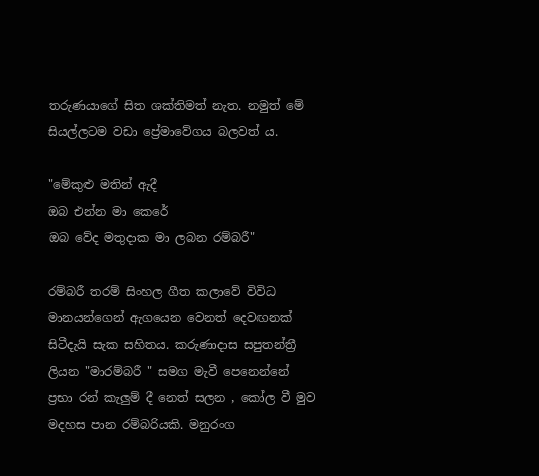තරුණයාගේ සිත ශක්තිමත් නැත. නමුත් මේ සියල්ලටම වඩා ප්‍රේමාවේගය බලවත් ය.

"මේකුළු මතින් ඇදී
ඔබ එන්න මා කෙරේ
ඔබ වේද මතුදාක මා ලබන රම්බරී"

රම්බරී තරම් සිංහල ගීත කලාවේ විවිධ මානයන්ගෙන් ඇගයෙන වෙනත් දෙවඟනක් සිටීදැයි සැක සහිතය. කරුණාදාස සපුතන්ත්‍රී ලියන "මාරම්බරී " සමග මැවී පෙනෙන්නේ ප්‍රභා රන් කැලුම් දී නෙත් සලන , කෝල වී මුව මදහස පාන රම්බරියකි. මනුරංග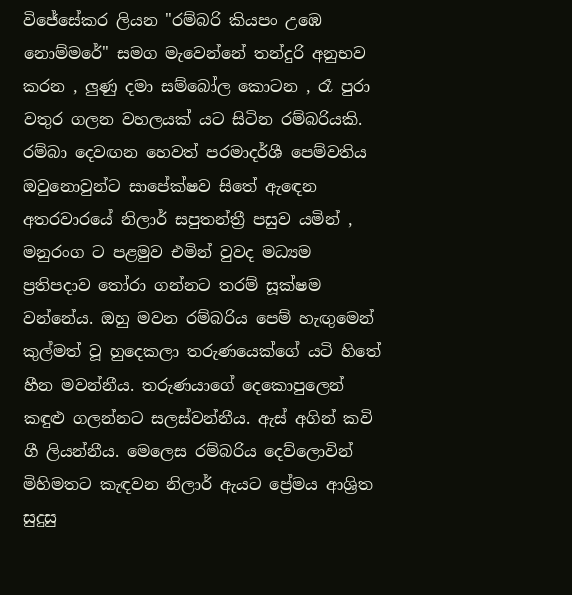විජේසේකර ලියන "රම්බරි කියපං උඹෙ නොම්මරේ" සමග මැවෙන්නේ තන්දුරි අනුභව කරන , ලුණු දමා සම්බෝල කොටන , රෑ පුරා වතුර ගලන වහලයක් යට සිටින රම්බරියකි. රම්බා දෙවඟන හෙවත් පරමාදර්ශී පෙම්වතිය ඔවුනොවුන්ට සාපේක්ෂව සිතේ ඇඳෙන අතරවාරයේ නිලාර් සපුතන්ත්‍රී පසුව යමින් , මනුරංග ට පළමුව එමින් වුවද මධ්‍යම ප්‍රතිපදාව තෝරා ගන්නට තරම් සූක්ෂම වන්නේය. ඔහු මවන රම්බරිය පෙම් හැඟුමෙන් කුල්මත් වූ හුදෙකලා තරුණයෙක්ගේ යටි හිතේ හීන මවන්නීය. තරුණයාගේ දෙකොපුලෙන් කඳුළු ගලන්නට සලස්වන්නීය. ඇස් අගින් කවි ගී ලියන්නීය. මෙලෙස රම්බරිය දෙව්ලොවින් මිහිමතට කැඳවන නිලාර් ඇයට ප්‍රේමය ආශ්‍රිත සුදුසු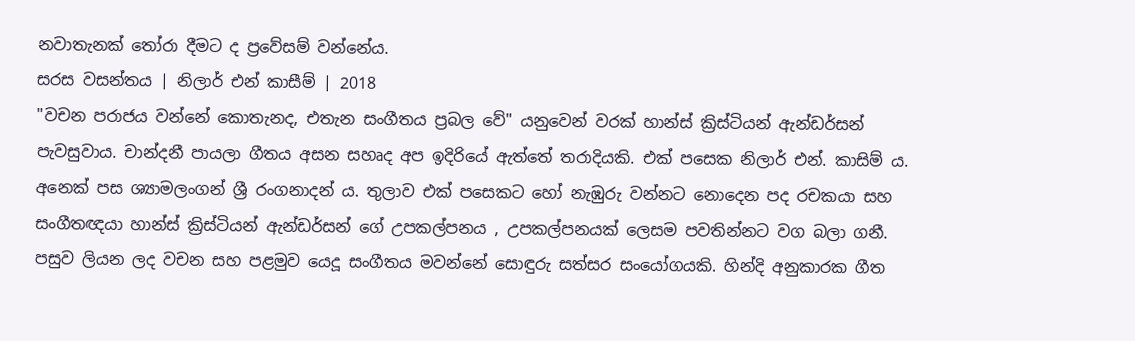නවාතැනක් තෝරා දීමට ද ප්‍රවේසම් වන්නේය.
සරස වසන්තය | නිලාර් එන් කාසීම් | 2018
"වචන පරාජය වන්නේ කොතැනද, එතැන සංගීතය ප්‍රබල වේ" යනුවෙන් වරක් හාන්ස් ක්‍රිස්ටියන් ඇන්ඩර්සන් පැවසුවාය. චාන්දනී පායලා ගීතය අසන සහෘද අප ඉදිරියේ ඇත්තේ තරාදියකි. එක් පසෙක නිලාර් එන්. කාසිම් ය. අනෙක් පස ශ්‍යාමලංගන් ශ්‍රී රංගනාදන් ය. තුලාව එක් පසෙකට හෝ නැඹුරු වන්නට නොදෙන පද රචකයා සහ සංගීතඥයා හාන්ස් ක්‍රිස්ටියන් ඇන්ඩර්සන් ගේ උපකල්පනය , උපකල්පනයක් ලෙසම පවතින්නට වග බලා ගනී. පසුව ලියන ලද වචන සහ පළමුව යෙදූ සංගීතය මවන්නේ සොඳුරු සත්සර සංයෝගයකි. හින්දි අනුකාරක ගීත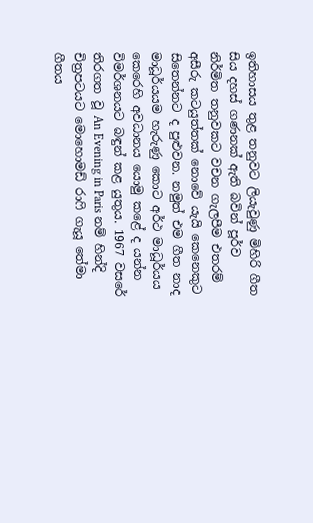ඉතිහාසය තුළ තනුවට ලියැවුණු මිහිරි ගීත සිය දහස් ගණනක් ඇති බවින් පූර්ව නිර්මිත තනුවකට වචන ගැලපීම එතරම් අසීරු කටයුත්තක් නොවේ යැයි කෙනෙකුට සිතෙන්නට ද පුළුවන. නමුත් එම ගීත නාද මාධූර්යයම හැරුණු කොට අර්ථ මාධූර්යය කෙරෙහි අවධානය යොමු කළේ ද යන්න විමර්ශනයට බඳුන් කළ යුතුය. 1967 වසරේ තිරගත වූ An Evening in Paris නම් හින්දි චිත්‍රපටයට මොහොමඩ් රාෆි ගැයූ තේමා ගීතය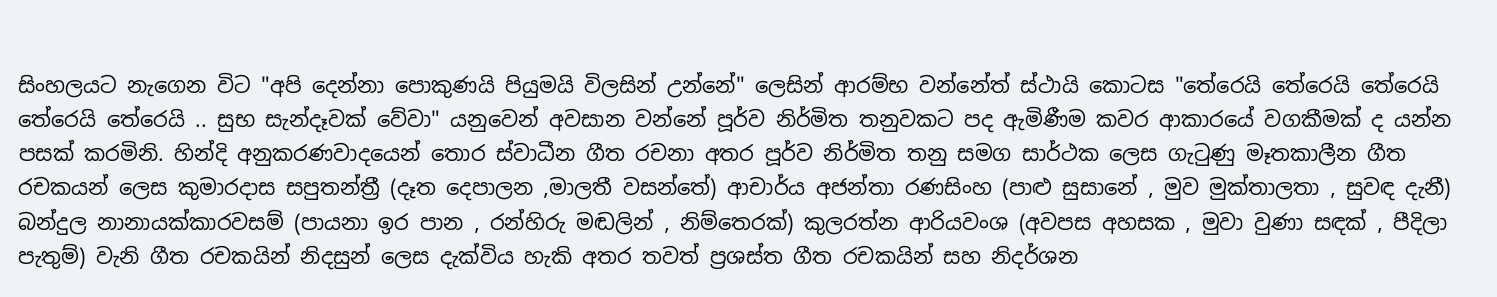සිංහලයට නැගෙන විට "අපි දෙන්නා පොකුණයි පියුමයි විලසින් උන්නේ" ලෙසින් ආරම්භ වන්නේත් ස්ථායි කොටස "තේරෙයි තේරෙයි තේරෙයි තේරෙයි තේරෙයි .. සුභ සැන්දෑවක් වේවා" යනුවෙන් අවසාන වන්නේ පූර්ව නිර්මිත තනුවකට පද ඇමිණීම කවර ආකාරයේ වගකීමක් ද යන්න පසක් කරමිනි. හින්දි අනුකරණවාදයෙන් තොර ස්වාධීන ගීත රචනා අතර පූර්ව නිර්මිත තනු සමග සාර්ථක ලෙස ගැටුණු මෑතකාලීන ගීත රචකයන් ලෙස කුමාරදාස සපුතන්ත්‍රී (දෑත දෙපාලන ,මාලතී වසන්තේ) ආචාර්ය අජන්තා රණසිංහ (පාළු සුසානේ , මුව මුක්තාලතා , සුවඳ දැනී) බන්දුල නානායක්කාරවසම් (පායනා ඉර පාන , රන්හිරු මඬලින් , නිම්තෙරක්) කුලරත්න ආරියවංශ (අවපස අහසක , මුවා වුණා සඳක් , පීදිලා පැතුම්) වැනි ගීත රචකයින් නිදසුන් ලෙස දැක්විය හැකි අතර තවත් ප්‍රශස්ත ගීත රචකයින් සහ නිදර්ශන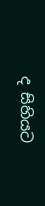ද සිහියට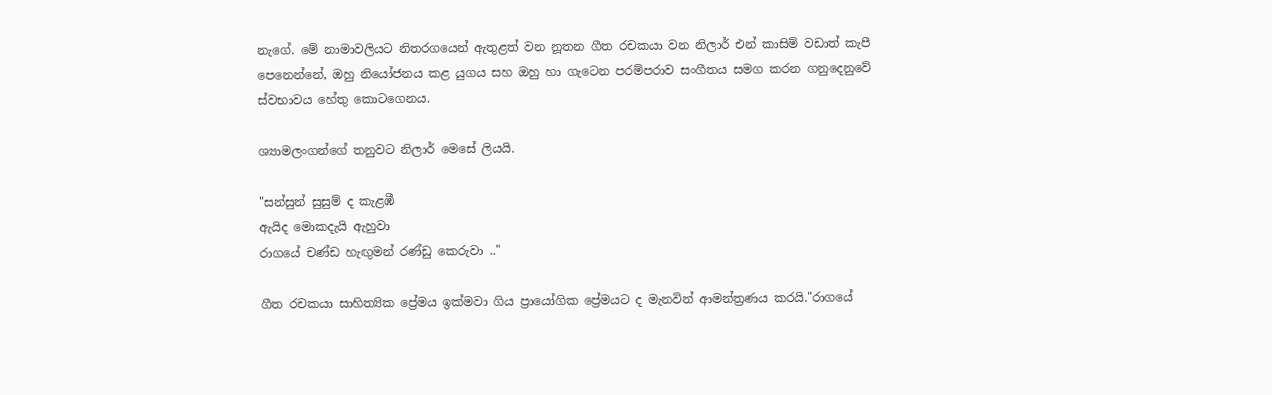නැගේ. මේ නාමාවලියට නිතරගයෙන් ඇතුළත් වන නූතන ගීත රචකයා වන නිලාර් එන් කාසිම් වඩාත් කැපී පෙනෙන්නේ, ඔහු නියෝජනය කළ යුගය සහ ඔහු හා ගැටෙන පරම්පරාව සංගීතය සමග කරන ගනුදෙනුවේ ස්වභාවය හේතු කොටගෙනය.

ශ්‍යාමලංගන්ගේ තනුවට නිලාර් මෙසේ ලියයි.

"සන්සුන් සුසුම් ද කැළඹී
ඇයිද මොකදැයි ඇහුවා
රාගයේ චණ්ඩ හැඟුමන් රණ්ඩු කෙරුවා .."

ගීත රචකයා සාහිත්‍යික ප්‍රේමය ඉක්මවා ගිය ප්‍රායෝගික ප්‍රේමයට ද මැනවින් ආමන්ත්‍රණය කරයි."රාගයේ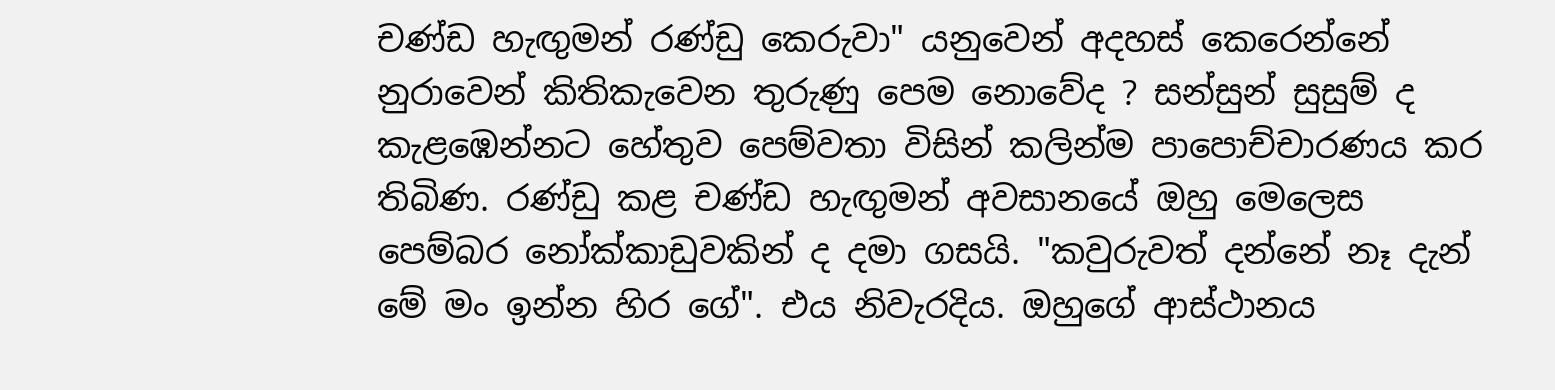චණ්ඩ හැඟුමන් රණ්ඩු කෙරුවා" යනුවෙන් අදහස් කෙරෙන්නේ නුරාවෙන් කිතිකැවෙන තුරුණු පෙම නොවේද ? සන්සුන් සුසුම් ද කැළඹෙන්නට හේතුව පෙම්වතා විසින් කලින්ම පාපොච්චාරණය කර තිබිණ. රණ්ඩු කළ චණ්ඩ හැඟුමන් අවසානයේ ඔහු මෙලෙස පෙම්බර නෝක්කාඩුවකින් ද දමා ගසයි. "කවුරුවත් දන්නේ නෑ දැන් මේ මං ඉන්න හිර ගේ". එය නිවැරදිය. ඔහුගේ ආස්ථානය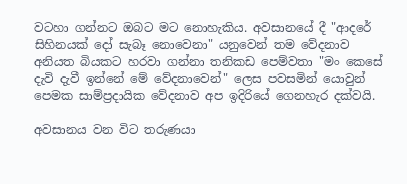වටහා ගන්නට ඔබට මට නොහැකිය. අවසානයේ දී "ආදරේ සිහිනයක් දෝ සැබෑ නොවෙනා" යනුවෙන් තම වේදනාව අනියත බියකට හරවා ගන්නා තනිකඩ පෙම්වතා "මං කෙසේ දැවි දැවී ඉන්නේ මේ වේදනාවෙන්" ලෙස පවසමින් යොවුන් පෙමක සාම්ප්‍රදායික වේදනාව අප ඉදිරියේ ගෙනහැර දක්වයි.

අවසානය වන විට තරුණයා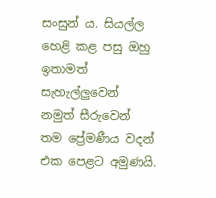සංසුන් ය. සියල්ල හෙළි කළ පසු ඔහු ඉතාමත් සැහැල්ලුවෙන් නමුත් සීරුවෙන් තම ප්‍රේමණීය වදන් එක පෙළට අමුණයි.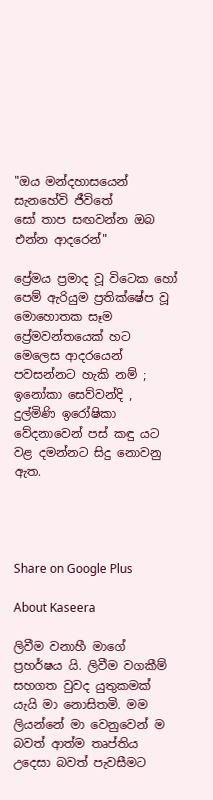"ඔය මන්දහාසයෙන් සැනහේවි ජීවිතේ
සෝ තාප සඟවන්න ඔබ එන්න ආදරෙන්"

ප්‍රේමය ප්‍රමාද වූ විටෙක හෝ පෙම් ඇරියුම ප්‍රතික්ෂේප වූ මොහොතක සෑම ප්‍රේමවන්තයෙක් හට මෙලෙස ආදරයෙන් පවසන්නට හැකි නම් ; ඉනෝකා සෙව්වන්දි , දුල්මිණි ඉරෝෂිකා වේදනාවෙන් පස් කඳු යට වළ දමන්නට සිදු නොවනු ඇත.




Share on Google Plus

About Kaseera

ලිවීම වනාහී මාගේ ප්‍රහර්ෂය යි. ලිවීම වගකීම් සහගත වුවද යුතුකමක් යැයි මා නොසිතමි. මම ලියන්නේ මා වෙනුවෙන් ම බවත් ආත්ම තෘප්තිය උදෙසා බවත් පැවසීමට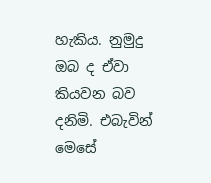හැකිය. නුමුදු ඔබ ද ඒවා කියවන බව දනිමි. එබැවින් මෙසේ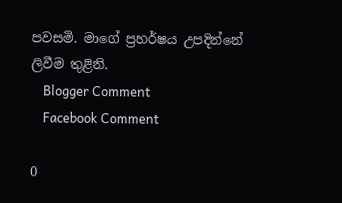පවසමි. මාගේ ප්‍රහර්ෂය උපදින්නේ ලිවීම තුළිනි.
    Blogger Comment
    Facebook Comment

0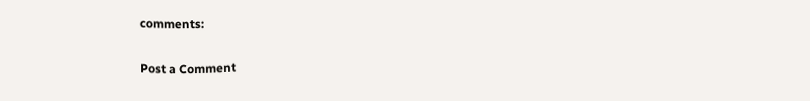comments:

Post a Comment